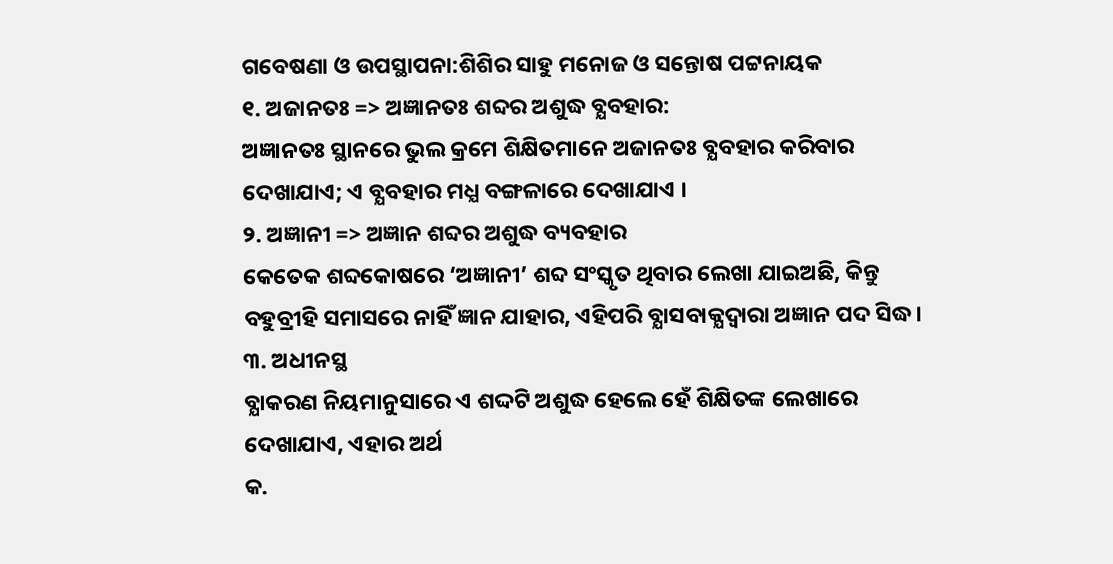ଗବେଷଣା ଓ ଉପସ୍ଥାପନା:ଶିଶିର ସାହୁ ମନୋଜ ଓ ସନ୍ତୋଷ ପଟ୍ଟନାୟକ
୧. ଅଜାନତଃ => ଅଜ୍ଞାନତଃ ଶବ୍ଦର ଅଶୁଦ୍ଧ ବ୍ଯବହାର:
ଅଜ୍ଞାନତଃ ସ୍ଥାନରେ ଭୁଲ କ୍ରମେ ଶିକ୍ଷିତମାନେ ଅଜାନତଃ ବ୍ଯବହାର କରିବାର ଦେଖାଯାଏ; ଏ ବ୍ଯବହାର ମଧ୍ଯ ବଙ୍ଗଳାରେ ଦେଖାଯାଏ ।
୨. ଅଜ୍ଞାନୀ => ଅଜ୍ଞାନ ଶବ୍ଦର ଅଶୁଦ୍ଧ ବ୍ୟବହାର
କେତେକ ଶବ୍ଦକୋଷରେ ‘ଅଜ୍ଞାନୀ’ ଶବ୍ଦ ସଂସ୍କୃତ ଥିବାର ଲେଖା ଯାଇଅଛି, କିନ୍ତୁ ବହୁବ୍ରୀହି ସମାସରେ ନାହିଁ ଜ୍ଞାନ ଯାହାର, ଏହିପରି ବ୍ଯାସବାକ୍ଯଦ୍ବାରା ଅଜ୍ଞାନ ପଦ ସିଦ୍ଧ।
୩. ଅଧୀନସ୍ଥ
ବ୍ଯାକରଣ ନିୟମାନୁସାରେ ଏ ଶଦ୍ଦଟି ଅଶୁଦ୍ଧ ହେଲେ ହେଁ ଶିକ୍ଷିତଙ୍କ ଲେଖାରେ ଦେଖାଯାଏ, ଏହାର ଅର୍ଥ
କ.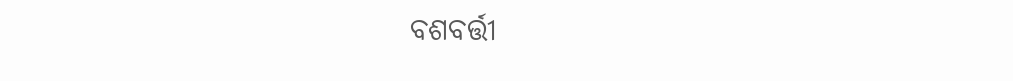ବଶବର୍ତ୍ତୀ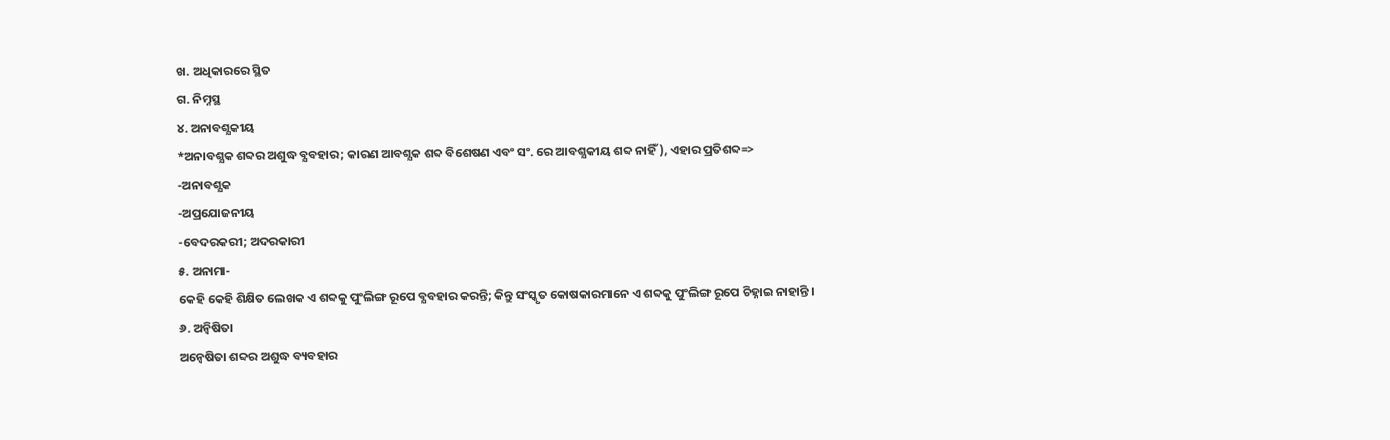ଖ. ଅଧିକାରରେ ସ୍ଥିତ
ଗ. ନିମ୍ନସ୍ଥ
୪. ଅନାବଶ୍ଯକୀୟ
*ଅନାବଶ୍ଯକ ଶବ୍ଦର ଅଶୁଦ୍ଧ ବ୍ଯବହାର; କାରଣ ଆବଶ୍ଯକ ଶବ୍ଦ ବିଶେଷଣ ଏବଂ ସଂ. ରେ ଆବଶ୍ଯକୀୟ ଶବ୍ଦ ନାହିଁ), ଏହାର ପ୍ରତିଶବ୍ଦ=>
-ଅନାବଶ୍ଯକ
-ଅପ୍ରଯୋଜନୀୟ
-ବେଦରକରୀ; ଅଦରକାରୀ
୫. ଅନାମା-
କେହି କେହି ଶିକ୍ଷିତ ଲେଖକ ଏ ଶବ୍ଦକୁ ପୁଂଲିଙ୍ଗ ରୂପେ ବ୍ଯବହାର କରନ୍ତି; କିନ୍ତୁ ସଂସ୍କୃତ କୋଷକାରମାନେ ଏ ଶବ୍ଦକୁ ପୁଂଲିଙ୍ଗ ରୂପେ ଚିହ୍ନାଇ ନାହାନ୍ତି ।
୬. ଅନ୍ବିଷିତା
ଅନ୍ବେଷିତା ଶବ୍ଦର ଅଶୁଦ୍ଧ ବ୍ୟବହାର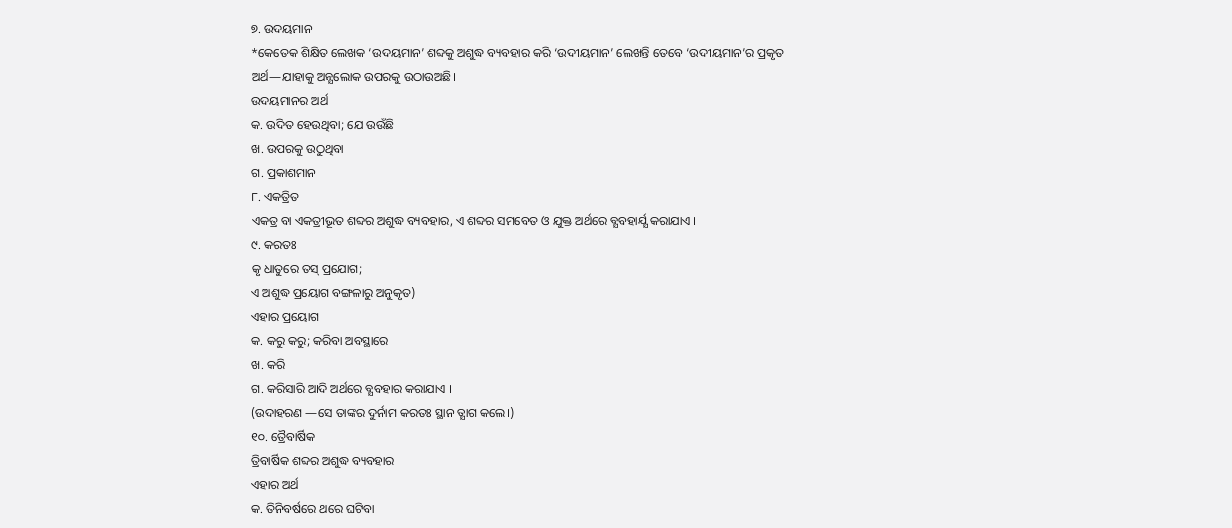୭. ଉଦୟମାନ
*କେତେକ ଶିକ୍ଷିତ ଲେଖକ ‘ଉଦୟମାନ’ ଶବ୍ଦକୁ ଅଶୁଦ୍ଧ ବ୍ୟବହାର କରି ‘ଉଦୀୟମାନ’ ଲେଖନ୍ତି ତେବେ ‘ଉଦୀୟମାନ’ର ପ୍ରକୃତ ଅର୍ଥ—ଯାହାକୁ ଅନ୍ଯଲୋକ ଉପରକୁ ଉଠାଉଅଛି।
ଉଦୟମାନର ଅର୍ଥ
କ. ଉଦିତ ହେଉଥିବା; ଯେ ଉଉଁଛି
ଖ. ଉପରକୁ ଉଠୁଥିବା
ଗ. ପ୍ରକାଶମାନ
୮. ଏକତ୍ରିତ
ଏକତ୍ର ବା ଏକତ୍ରୀଭୂତ ଶବ୍ଦର ଅଶୁଦ୍ଧ ବ୍ୟବହାର, ଏ ଶବ୍ଦର ସମବେତ ଓ ଯୁକ୍ତ ଅର୍ଥରେ ବ୍ଯବହାର୍ଯ୍ଯ କରାଯାଏ ।
୯. କରତଃ
କୃ ଧାତୁରେ ତସ୍ ପ୍ରଯୋଗ;
ଏ ଅଶୁଦ୍ଧ ପ୍ରୟୋଗ ବଙ୍ଗଳାରୁ ଅନୁକୃତ)
ଏହାର ପ୍ରୟୋଗ
କ. କରୁ କରୁ; କରିବା ଅବସ୍ଥାରେ
ଖ. କରି
ଗ. କରିସାରି ଆଦି ଅର୍ଥରେ ବ୍ଯବହାର କରାଯାଏ ।
(ଉଦାହରଣ —ସେ ତାଙ୍କର ଦୁର୍ନାମ କରତଃ ସ୍ଥାନ ତ୍ଯାଗ କଲେ।)
୧୦. ତ୍ରୈବାର୍ଷିକ
ତ୍ରିବାର୍ଷିକ ଶବ୍ଦର ଅଶୁଦ୍ଧ ବ୍ୟବହାର
ଏହାର ଅର୍ଥ
କ. ତିନିବର୍ଷରେ ଥରେ ଘଟିବା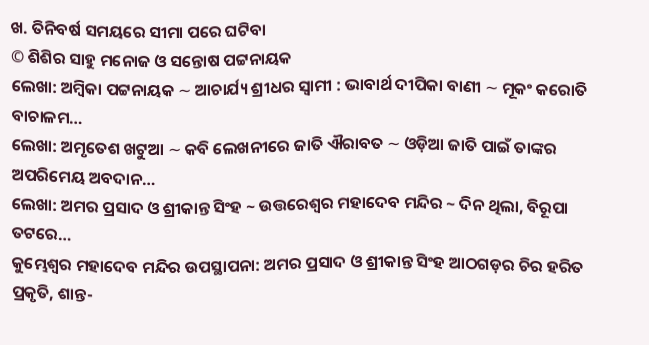ଖ. ତିନିବର୍ଷ ସମୟରେ ସୀମା ପରେ ଘଟିବା
© ଶିଶିର ସାହୁ ମନୋଜ ଓ ସନ୍ତୋଷ ପଟ୍ଟନାୟକ
ଲେଖା: ଅମ୍ବିକା ପଟ୍ଟନାୟକ ∼ ଆଚାର୍ଯ୍ୟ ଶ୍ରୀଧର ସ୍ୱାମୀ : ଭାବାର୍ଥ ଦୀପିକା ବାଣୀ ∼ ମୂକଂ କରୋତି ବାଚାଳମ…
ଲେଖା: ଅମୃତେଶ ଖଟୁଆ ∼ କବି ଲେଖନୀରେ ଜାତି ଐରାବତ ∼ ଓଡ଼ିଆ ଜାତି ପାଇଁ ତାଙ୍କର ଅପରିମେୟ ଅବଦାନ…
ଲେଖା: ଅମର ପ୍ରସାଦ ଓ ଶ୍ରୀକାନ୍ତ ସିଂହ ~ ଉତ୍ତରେଶ୍ଵର ମହାଦେବ ମନ୍ଦିର ~ ଦିନ ଥିଲା, ବିରୂପା ତଟରେ…
କୁମ୍ଭେଶ୍ୱର ମହାଦେବ ମନ୍ଦିର ଉପସ୍ଥାପନା: ଅମର ପ୍ରସାଦ ଓ ଶ୍ରୀକାନ୍ତ ସିଂହ ଆଠଗଡ଼ର ଚିର ହରିତ ପ୍ରକୃତି, ଶାନ୍ତ-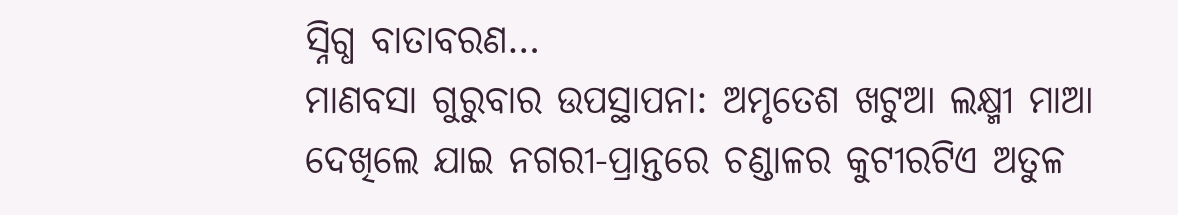ସ୍ନିଗ୍ଧ ବାତାବରଣ…
ମାଣବସା ଗୁରୁବାର ଉପସ୍ଥାପନା: ଅମୃତେଶ ଖଟୁଆ ଲକ୍ଷ୍ମୀ ମାଆ ଦେଖିଲେ ଯାଇ ନଗରୀ-ପ୍ରାନ୍ତରେ ଚଣ୍ଡାଳର କୁଟୀରଟିଏ ଅତୁଳ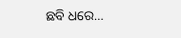ଛବି ଧରେ…